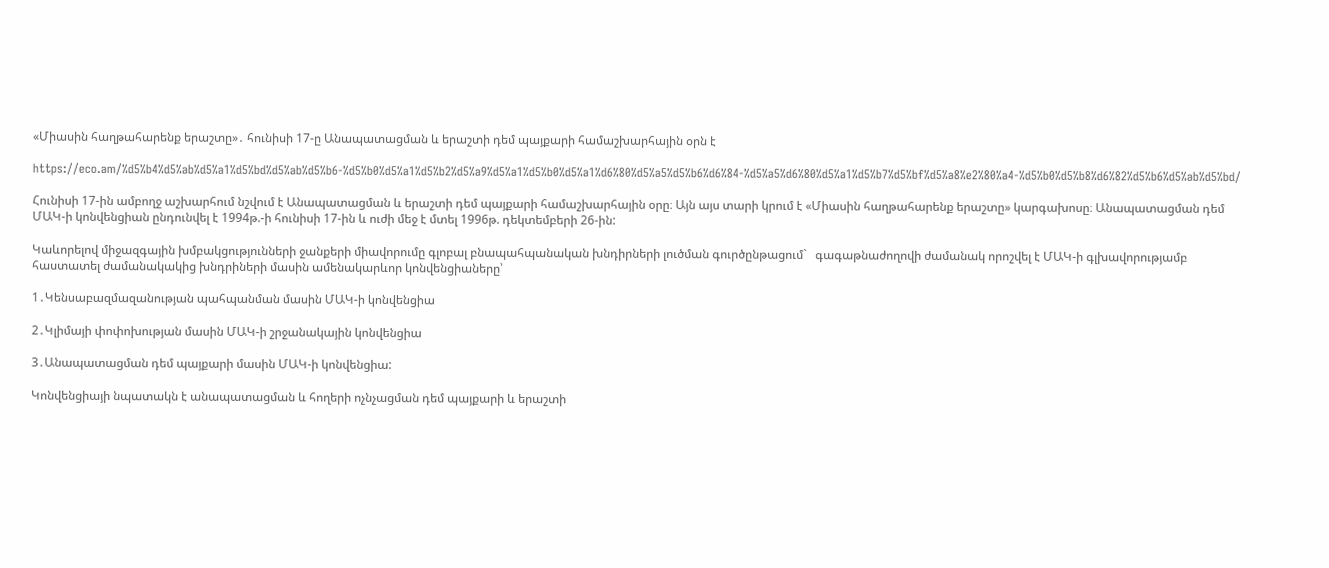«Միասին հաղթահարենք երաշտը»․ հունիսի 17-ը Անապատացման և երաշտի դեմ պայքարի համաշխարհային օրն է

https://eco.am/%d5%b4%d5%ab%d5%a1%d5%bd%d5%ab%d5%b6-%d5%b0%d5%a1%d5%b2%d5%a9%d5%a1%d5%b0%d5%a1%d6%80%d5%a5%d5%b6%d6%84-%d5%a5%d6%80%d5%a1%d5%b7%d5%bf%d5%a8%e2%80%a4-%d5%b0%d5%b8%d6%82%d5%b6%d5%ab%d5%bd/

Հունիսի 17-ին ամբողջ աշխարհում նշվում է Անապատացման և երաշտի դեմ պայքարի համաշխարհային օրը։ Այն այս տարի կրում է «Միասին հաղթահարենք երաշտը» կարգախոսը։ Անապատացման դեմ ՄԱԿ-ի կոնվենցիան ընդունվել է 1994թ.-ի հունիսի 17-ին և ուժի մեջ է մտել 1996թ. դեկտեմբերի 26-ին:

Կաևորելով միջազգային խմբակցությունների ջանքերի միավորումը գլոբալ բնապահպանական խնդիրների լուծման գուրծընթացում`   գագաթնաժողովի ժամանակ որոշվել է ՄԱԿ-ի գլխավորությամբ հաստատել ժամանակակից խնդրիների մասին ամենակարևոր կոնվենցիաները՝

1․Կենսաբազմազանության պահպանման մասին ՄԱԿ-ի կոնվենցիա

2․Կլիմայի փոփոխության մասին ՄԱԿ-ի շրջանակային կոնվենցիա

3․Անապատացման դեմ պայքարի մասին ՄԱԿ-ի կոնվենցիա:

Կոնվենցիայի նպատակն է անապատացման և հողերի ոչնչացման դեմ պայքարի և երաշտի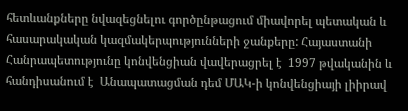հետևանքները նվազեցնելու գործընթացում միավորել պետական և հասարակական կազմակերպությունների ջանքերը: Հայաստանի Հանրապետությունը կոնվենցիան վավերացրել է  1997 թվականին և հանդիսանում է  Անապատացման դեմ ՄԱԿ-ի կոնվենցիայի լիիրավ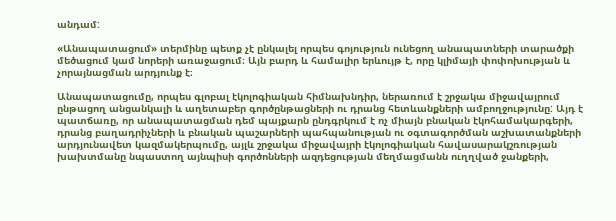անդամ:

«Անապատացում» տերմինը պետք չէ ընկալել որպես գոյություն ունեցող անապատների տարածքի մեծացում կամ նորերի առաջացում։ Այն բարդ և համալիր երևույթ է, որը կլիմայի փոփոխության և չորայնացման արդյունք է։

Անապատացումը, որպես գլոբալ էկոլոգիական հիմնախնդիր, ներառում է շրջակա միջավայրում ընթացող անցանկալի և աղետաբեր գործընթացների ու դրանց հետևանքների ամբողջությունը: Այդ է պատճառը, որ անապատացման դեմ պայքարն ընդգրկում է ոչ միայն բնական էկոհամակարգերի, դրանց բաղադրիչների և բնական պաշարների պահպանության ու օգտագործման աշխատանքների արդյունավետ կազմակերպումը, այլև շրջակա միջավայրի էկոլոգիական հավասարակշռության խախտմանը նպաստող այնպիսի գործոնների ազդեցության մեղմացմանն ուղղված ջանքերի,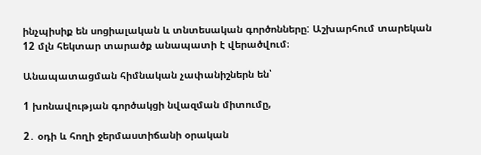ինչպիսիք են սոցիալական և տնտեսական գործոնները: Աշխարհում տարեկան 12 մլն հեկտար տարածք անապատի է վերածվում։

Անապատացման հիմնական չափանիշներն են՝

1 խոնավության գործակցի նվազման միտումը,

2․ օդի և հողի ջերմաստիճանի օրական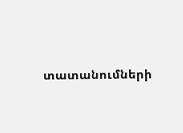տատանումների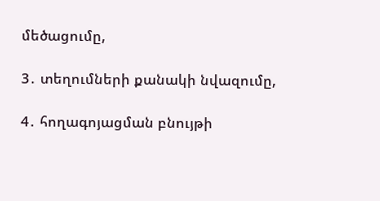մեծացումը,

3․ տեղումների քանակի նվազումը,

4․ հողագոյացման բնույթի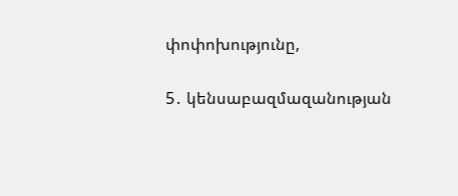փոփոխությունը,

5․ կենսաբազմազանության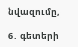նվազումը,

6․ գետերի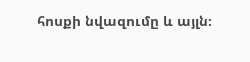հոսքի նվազումը և այլն։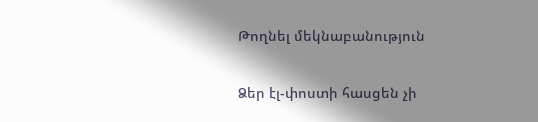Թողնել մեկնաբանություն

Ձեր էլ-փոստի հասցեն չի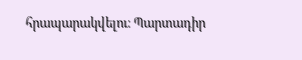հրապարակվելու։ Պարտադիր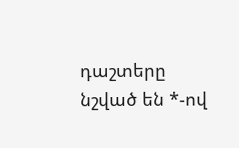դաշտերը նշված են *-ով